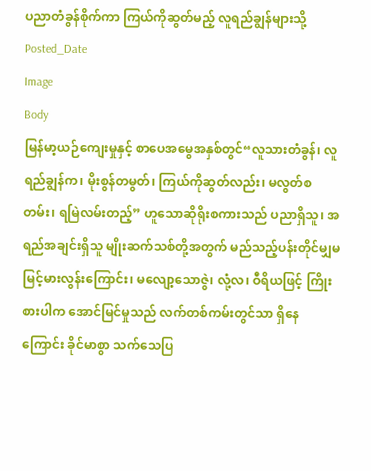ပညာတံခွန်စိုက်ကာ ကြယ်ကိုဆွတ်မည့် လူရည်ချွန်များသို့
Posted_Date
Image
Body
မြန်မာ့ယဉ်ကျေးမှုနှင့် စာပေအမွေအနှစ်တွင်“လူသားတံခွန်၊ လူရည်ချွန်က၊ မိုးစွန်တမွတ်၊ ကြယ်ကိုဆွတ်လည်း၊ မလွတ်စတမ်း၊ ရမြဲလမ်းတည့်” ဟူသောဆိုရိုးစကားသည် ပညာရှိသူ၊ အရည်အချင်းရှိသူ မျိုးဆက်သစ်တို့အတွက် မည်သည့်ပန်းတိုင်မျှမမြင့်မားလွန်းကြောင်း၊ မလျော့သောဇွဲ၊ လုံ့လ၊ ဝီရိယဖြင့် ကြိုးစားပါက အောင်မြင်မှုသည် လက်တစ်ကမ်းတွင်သာ ရှိနေကြောင်း ခိုင်မာစွာ သက်သေပြ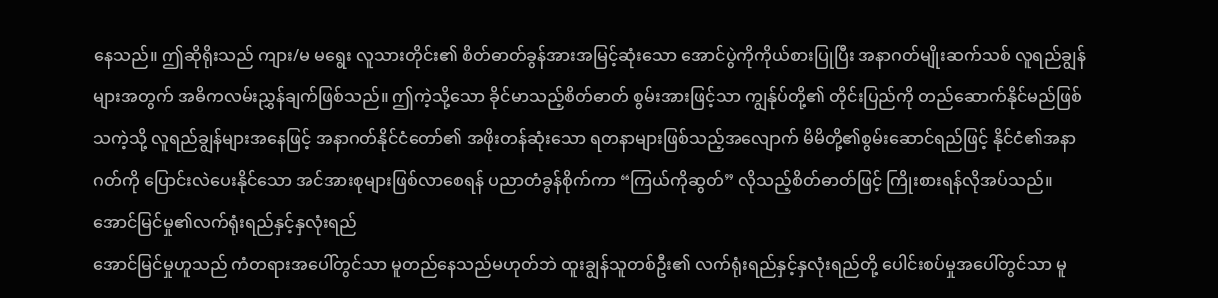နေသည်။ ဤဆိုရိုးသည် ကျား/မ မရွေး လူသားတိုင်း၏ စိတ်ဓာတ်ခွန်အားအမြင့်ဆုံးသော အောင်ပွဲကိုကိုယ်စားပြုပြီး အနာဂတ်မျိုးဆက်သစ် လူရည်ချွန်များအတွက် အဓိကလမ်းညွှန်ချက်ဖြစ်သည်။ ဤကဲ့သို့သော ခိုင်မာသည့်စိတ်ဓာတ် စွမ်းအားဖြင့်သာ ကျွန်ုပ်တို့၏ တိုင်းပြည်ကို တည်ဆောက်နိုင်မည်ဖြစ်သကဲ့သို့ လူရည်ချွန်များအနေဖြင့် အနာဂတ်နိုင်ငံတော်၏ အဖိုးတန်ဆုံးသော ရတနာများဖြစ်သည့်အလျောက် မိမိတို့၏စွမ်းဆောင်ရည်ဖြင့် နိုင်ငံ၏အနာဂတ်ကို ပြောင်းလဲပေးနိုင်သော အင်အားစုများဖြစ်လာစေရန် ပညာတံခွန်စိုက်ကာ “ကြယ်ကိုဆွတ်” လိုသည့်စိတ်ဓာတ်ဖြင့် ကြိုးစားရန်လိုအပ်သည်။
အောင်မြင်မှု၏လက်ရုံးရည်နှင့်နှလုံးရည်
အောင်မြင်မှုဟူသည် ကံတရားအပေါ်တွင်သာ မူတည်နေသည်မဟုတ်ဘဲ ထူးချွန်သူတစ်ဦး၏ လက်ရုံးရည်နှင့်နှလုံးရည်တို့ ပေါင်းစပ်မှုအပေါ်တွင်သာ မူ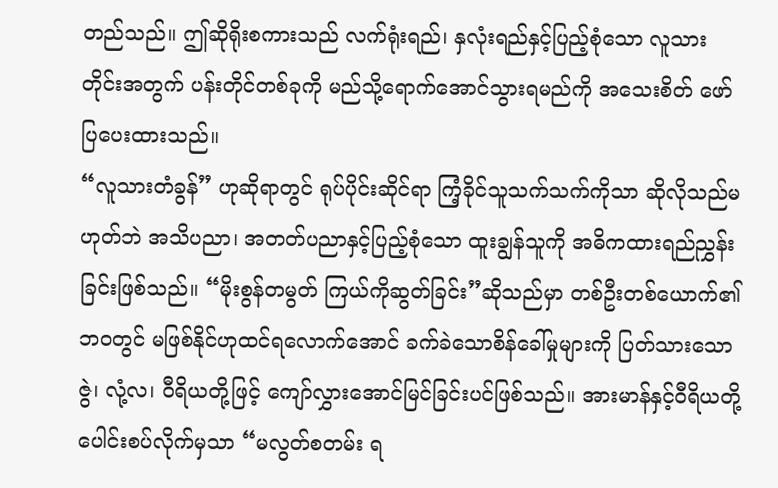တည်သည်။ ဤဆိုရိုးစကားသည် လက်ရုံးရည်၊ နှလုံးရည်နှင့်ပြည့်စုံသော လူသားတိုင်းအတွက် ပန်းတိုင်တစ်ခုကို မည်သို့ရောက်အောင်သွားရမည်ကို အသေးစိတ် ဖော်ပြပေးထားသည်။
“လူသားတံခွန်” ဟုဆိုရာတွင် ရုပ်ပိုင်းဆိုင်ရာ ကြံ့ခိုင်သူသက်သက်ကိုသာ ဆိုလိုသည်မဟုတ်ဘဲ အသိပညာ၊ အတတ်ပညာနှင့်ပြည့်စုံသော ထူးချွန်သူကို အဓိကထားရည်ညွှန်းခြင်းဖြစ်သည်။ “မိုးစွန်တမွတ် ကြယ်ကိုဆွတ်ခြင်း”ဆိုသည်မှာ တစ်ဦးတစ်ယောက်၏ဘဝတွင် မဖြစ်နိုင်ဟုထင်ရလောက်အောင် ခက်ခဲသောစိန်ခေါ်မှုများကို ပြတ်သားသော ဇွဲ၊ လုံ့လ၊ ဝီရိယတို့ဖြင့် ကျော်လွှားအောင်မြင်ခြင်းပင်ဖြစ်သည်။ အားမာန်နှင့်ဝီရိယတို့ပေါင်းစပ်လိုက်မှသာ “မလွတ်စတမ်း ရ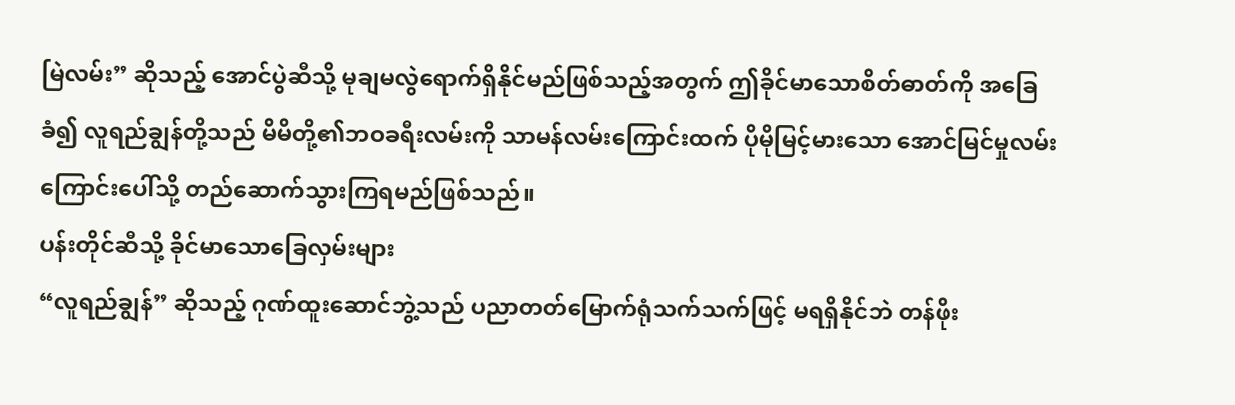မြဲလမ်း” ဆိုသည့် အောင်ပွဲဆီသို့ မုချမလွဲရောက်ရှိနိုင်မည်ဖြစ်သည့်အတွက် ဤခိုင်မာသောစိတ်ဓာတ်ကို အခြေခံ၍ လူရည်ချွန်တို့သည် မိမိတို့၏ဘဝခရီးလမ်းကို သာမန်လမ်းကြောင်းထက် ပိုမိုမြင့်မားသော အောင်မြင်မှုလမ်းကြောင်းပေါ်သို့ တည်ဆောက်သွားကြရမည်ဖြစ်သည်။
ပန်းတိုင်ဆီသို့ ခိုင်မာသောခြေလှမ်းများ
“လူရည်ချွန်” ဆိုသည့် ဂုဏ်ထူးဆောင်ဘွဲ့သည် ပညာတတ်မြောက်ရုံသက်သက်ဖြင့် မရရှိနိုင်ဘဲ တန်ဖိုး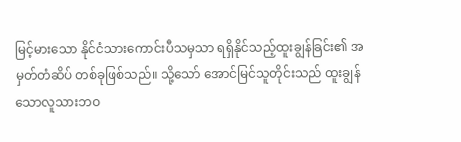မြင့်မားသော နိုင်ငံသားကောင်းပီသမှသာ ရရှိနိုင်သည့်ထူးချွန်ခြင်း၏ အမှတ်တံဆိပ် တစ်ခုဖြစ်သည်။ သို့သော် အောင်မြင်သူတိုင်းသည် ထူးချွန်သောလူသားဘဝ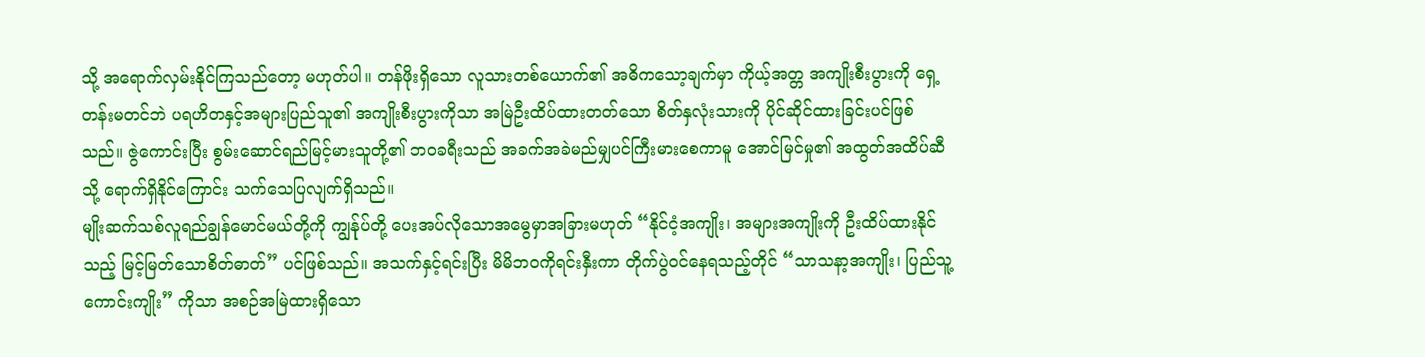သို့ အရောက်လှမ်းနိုင်ကြသည်တော့ မဟုတ်ပါ။ တန်ဖိုးရှိသော လူသားတစ်ယောက်၏ အဓိကသော့ချက်မှာ ကိုယ့်အတ္တ အကျိုးစီးပွားကို ရှေ့တန်းမတင်ဘဲ ပရဟိတနှင့်အများပြည်သူ၏ အကျိုးစီးပွားကိုသာ အမြဲဦးထိပ်ထားတတ်သော စိတ်နှလုံးသားကို ပိုင်ဆိုင်ထားခြင်းပင်ဖြစ်သည်။ ဇွဲကောင်းပြီး စွမ်းဆောင်ရည်မြင့်မားသူတို့၏ ဘဝခရီးသည် အခက်အခဲမည်မျှပင်ကြီးမားစေကာမူ အောင်မြင်မှု၏ အထွတ်အထိပ်ဆီသို့ ရောက်ရှိနိုင်ကြောင်း သက်သေပြလျက်ရှိသည်။
မျိုးဆက်သစ်လူရည်ချွန်မောင်မယ်တို့ကို ကျွန်ုပ်တို့ ပေးအပ်လိုသောအမွေမှာအခြားမဟုတ် “နိုင်ငံ့အကျိုး၊ အများအကျိုးကို ဦးထိပ်ထားနိုင်သည့် မြင့်မြတ်သောစိတ်ဓာတ်” ပင်ဖြစ်သည်။ အသက်နှင့်ရင်းပြီး မိမိဘဝကိုရင်းနှီးကာ တိုက်ပွဲဝင်နေရသည့်တိုင် “သာသနာ့အကျိုး၊ ပြည်သူ့ကောင်းကျိုး” ကိုသာ အစဉ်အမြဲထားရှိသော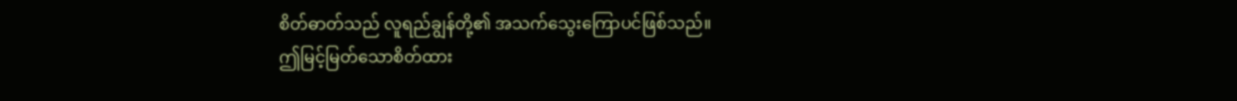စိတ်ဓာတ်သည် လူရည်ချွန်တို့၏ အသက်သွေးကြောပင်ဖြစ်သည်။
ဤမြင့်မြတ်သောစိတ်ထား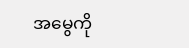အမွေကို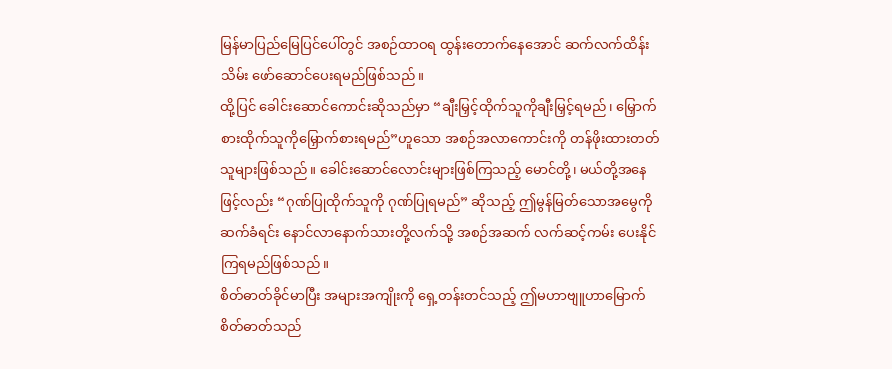မြန်မာပြည်မြေပြင်ပေါ်တွင် အစဉ်ထာဝရ ထွန်းတောက်နေအောင် ဆက်လက်ထိန်းသိမ်း ဖော်ဆောင်ပေးရမည်ဖြစ်သည်။
ထို့ပြင် ခေါင်းဆောင်ကောင်းဆိုသည်မှာ “ချီးမြှင့်ထိုက်သူကိုချီးမြှင့်ရမည်၊ မြှောက်စားထိုက်သူကိုမြှောက်စားရမည်”ဟူသော အစဉ်အလာကောင်းကို တန်ဖိုးထားတတ်သူများဖြစ်သည်။ ခေါင်းဆောင်လောင်းများဖြစ်ကြသည့် မောင်တို့၊ မယ်တို့အနေဖြင့်လည်း “ဂုဏ်ပြုထိုက်သူကို ဂုဏ်ပြုရမည်” ဆိုသည့် ဤမွန်မြတ်သောအမွေကိုဆက်ခံရင်း နောင်လာနောက်သားတို့လက်သို့ အစဉ်အဆက် လက်ဆင့်ကမ်း ပေးနိုင်ကြရမည်ဖြစ်သည်။
စိတ်ဓာတ်ခိုင်မာပြီး အများအကျိုးကို ရှေ့တန်းတင်သည့် ဤမဟာဗျူဟာမြောက်စိတ်ဓာတ်သည်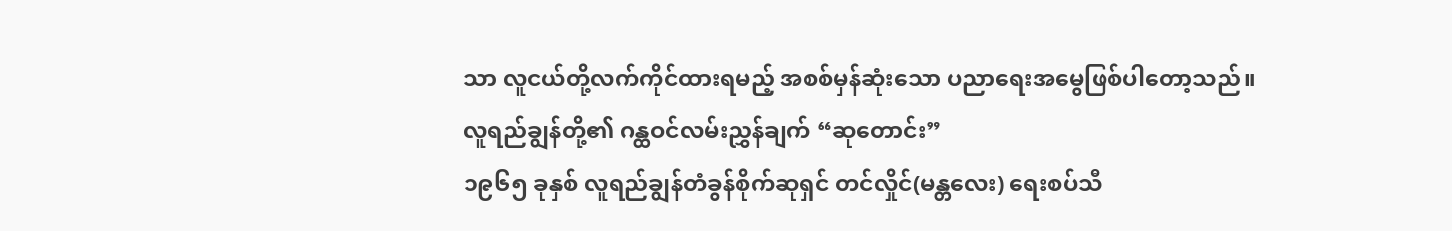သာ လူငယ်တို့လက်ကိုင်ထားရမည့် အစစ်မှန်ဆုံးသော ပညာရေးအမွေဖြစ်ပါတော့သည်။
လူရည်ချွန်တို့၏ ဂန္ထဝင်လမ်းညွှန်ချက် “ဆုတောင်း”
၁၉၆၅ ခုနှစ် လူရည်ချွန်တံခွန်စိုက်ဆုရှင် တင်လှိုင်(မန္တလေး) ရေးစပ်သီ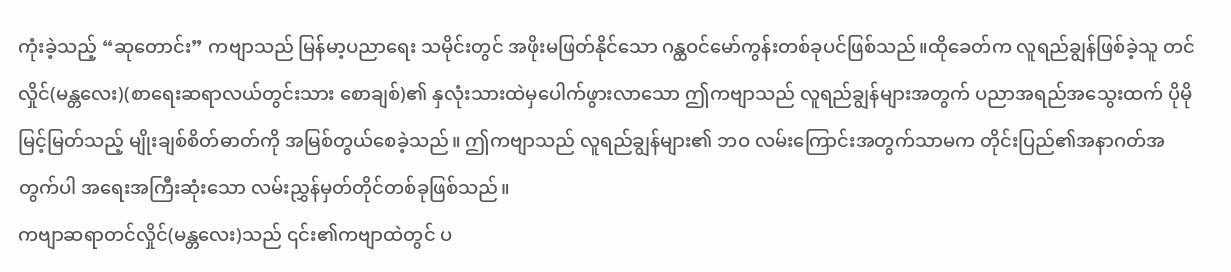ကုံးခဲ့သည့် “ဆုတောင်း” ကဗျာသည် မြန်မာ့ပညာရေး သမိုင်းတွင် အဖိုးမဖြတ်နိုင်သော ဂန္ထဝင်မော်ကွန်းတစ်ခုပင်ဖြစ်သည်။ထိုခေတ်က လူရည်ချွန်ဖြစ်ခဲ့သူ တင်လှိုင်(မန္တလေး)(စာရေးဆရာလယ်တွင်းသား စောချစ်)၏ နှလုံးသားထဲမှပေါက်ဖွားလာသော ဤကဗျာသည် လူရည်ချွန်များအတွက် ပညာအရည်အသွေးထက် ပိုမိုမြင့်မြတ်သည့် မျိုးချစ်စိတ်ဓာတ်ကို အမြစ်တွယ်စေခဲ့သည်။ ဤကဗျာသည် လူရည်ချွန်များ၏ ဘဝ လမ်းကြောင်းအတွက်သာမက တိုင်းပြည်၏အနာဂတ်အတွက်ပါ အရေးအကြီးဆုံးသော လမ်းညွှန်မှတ်တိုင်တစ်ခုဖြစ်သည်။
ကဗျာဆရာတင်လှိုင်(မန္တလေး)သည် ၎င်း၏ကဗျာထဲတွင် ပ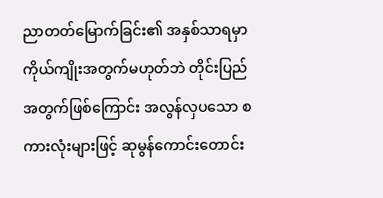ညာတတ်မြောက်ခြင်း၏ အနှစ်သာရမှာ ကိုယ်ကျိုးအတွက်မဟုတ်ဘဲ တိုင်းပြည်အတွက်ဖြစ်ကြောင်း အလွန်လှပသော စကားလုံးများဖြင့် ဆုမွန်ကောင်းတောင်း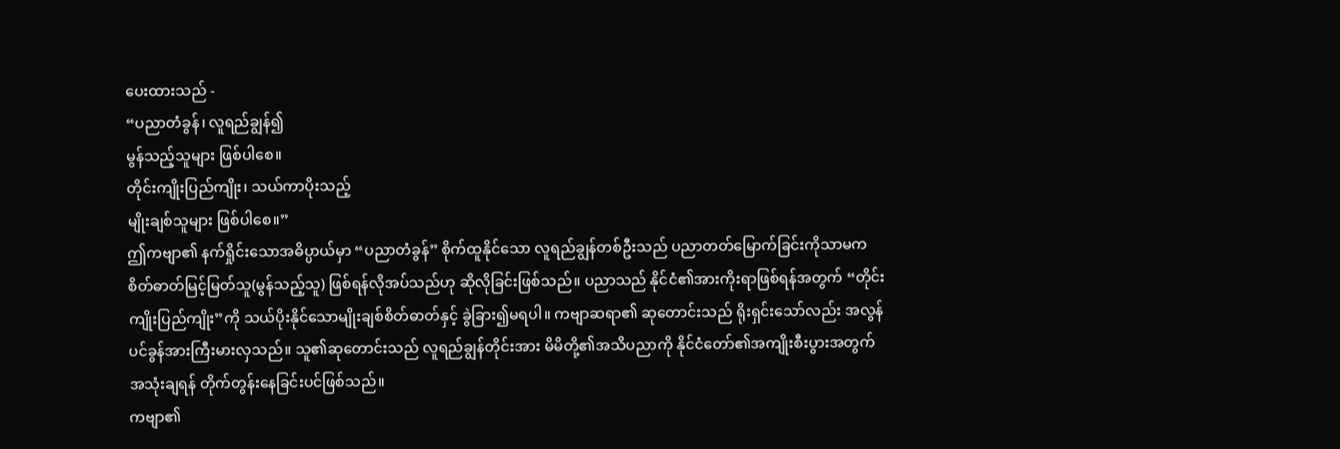ပေးထားသည် -
“ပညာတံခွန်၊ လူရည်ချွန်၍
မွန်သည့်သူများ ဖြစ်ပါစေ။
တိုင်းကျိုးပြည်ကျိုး၊ သယ်ကာပိုးသည့်
မျိုးချစ်သူများ ဖြစ်ပါစေ။”
ဤကဗျာ၏ နက်ရှိုင်းသောအဓိပ္ပာယ်မှာ “ပညာတံခွန်” စိုက်ထူနိုင်သော လူရည်ချွန်တစ်ဦးသည် ပညာတတ်မြောက်ခြင်းကိုသာမက စိတ်ဓာတ်မြင့်မြတ်သူ(မွန်သည့်သူ) ဖြစ်ရန်လိုအပ်သည်ဟု ဆိုလိုခြင်းဖြစ်သည်။ ပညာသည် နိုင်ငံ၏အားကိုးရာဖြစ်ရန်အတွက် “တိုင်းကျိုးပြည်ကျိုး”ကို သယ်ပိုးနိုင်သောမျိုးချစ်စိတ်ဓာတ်နှင့် ခွဲခြား၍မရပါ။ ကဗျာဆရာ၏ ဆုတောင်းသည် ရိုးရှင်းသော်လည်း အလွန်ပင်ခွန်အားကြီးမားလှသည်။ သူ၏ဆုတောင်းသည် လူရည်ချွန်တိုင်းအား မိမိတို့၏အသိပညာကို နိုင်ငံတော်၏အကျိုးစီးပွားအတွက် အသုံးချရန် တိုက်တွန်းနေခြင်းပင်ဖြစ်သည်။
ကဗျာ၏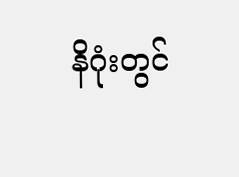နိဂုံးတွင်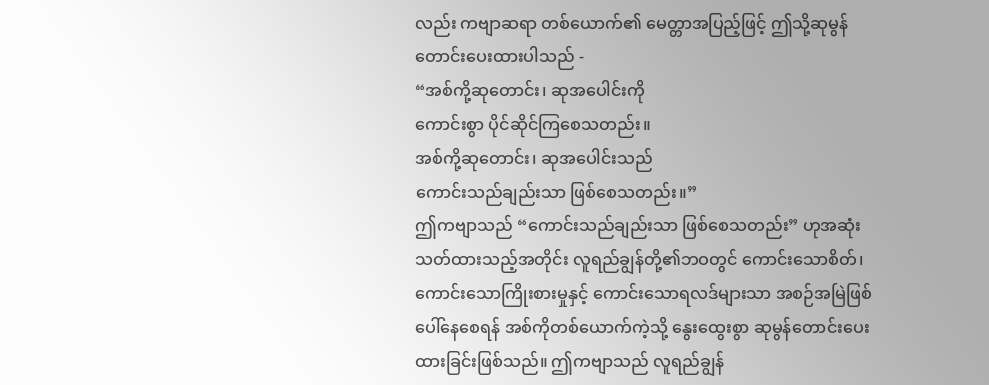လည်း ကဗျာဆရာ တစ်ယောက်၏ မေတ္တာအပြည့်ဖြင့် ဤသို့ဆုမွန်တောင်းပေးထားပါသည် -
“အစ်ကို့ဆုတောင်း၊ ဆုအပေါင်းကို
ကောင်းစွာ ပိုင်ဆိုင်ကြစေသတည်း။
အစ်ကို့ဆုတောင်း၊ ဆုအပေါင်းသည်
ကောင်းသည်ချည်းသာ ဖြစ်စေသတည်း။”
ဤကဗျာသည် “ကောင်းသည်ချည်းသာ ဖြစ်စေသတည်း” ဟုအဆုံးသတ်ထားသည့်အတိုင်း လူရည်ချွန်တို့၏ဘဝတွင် ကောင်းသောစိတ်၊ ကောင်းသောကြိုးစားမှုနှင့် ကောင်းသောရလဒ်များသာ အစဉ်အမြဲဖြစ်ပေါ်နေစေရန် အစ်ကိုတစ်ယောက်ကဲ့သို့ နွေးထွေးစွာ ဆုမွန်တောင်းပေးထားခြင်းဖြစ်သည်။ ဤကဗျာသည် လူရည်ချွန်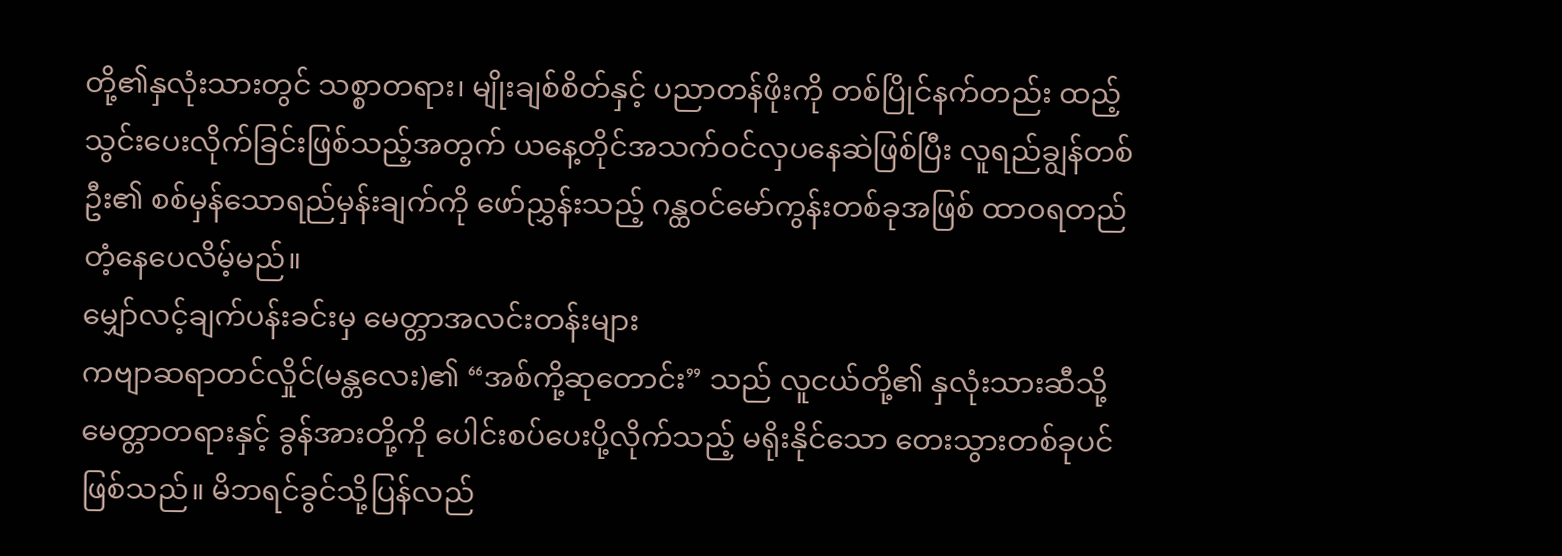တို့၏နှလုံးသားတွင် သစ္စာတရား၊ မျိုးချစ်စိတ်နှင့် ပညာတန်ဖိုးကို တစ်ပြိုင်နက်တည်း ထည့်သွင်းပေးလိုက်ခြင်းဖြစ်သည့်အတွက် ယနေ့တိုင်အသက်ဝင်လှပနေဆဲဖြစ်ပြီး လူရည်ချွန်တစ်ဦး၏ စစ်မှန်သောရည်မှန်းချက်ကို ဖော်ညွှန်းသည့် ဂန္ထဝင်မော်ကွန်းတစ်ခုအဖြစ် ထာဝရတည်တံ့နေပေလိမ့်မည်။
မျှော်လင့်ချက်ပန်းခင်းမှ မေတ္တာအလင်းတန်းများ
ကဗျာဆရာတင်လှိုင်(မန္တလေး)၏ “အစ်ကို့ဆုတောင်း” သည် လူငယ်တို့၏ နှလုံးသားဆီသို့ မေတ္တာတရားနှင့် ခွန်အားတို့ကို ပေါင်းစပ်ပေးပို့လိုက်သည့် မရိုးနိုင်သော တေးသွားတစ်ခုပင်ဖြစ်သည်။ မိဘရင်ခွင်သို့ပြန်လည်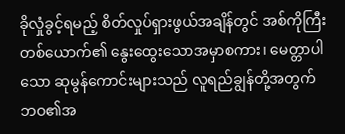ခိုလှုံခွင့်ရမည့် စိတ်လှုပ်ရှားဖွယ်အချိန်တွင် အစ်ကိုကြီးတစ်ယောက်၏ နွေးထွေးသောအမှာစကား၊ မေတ္တာပါသော ဆုမွန်ကောင်းများသည် လူရည်ချွန်တို့အတွက် ဘဝ၏အ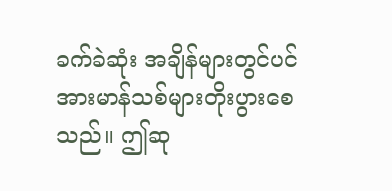ခက်ခဲဆုံး အချိန်များတွင်ပင် အားမာန်သစ်များတိုးပွားစေသည်။ ဤဆု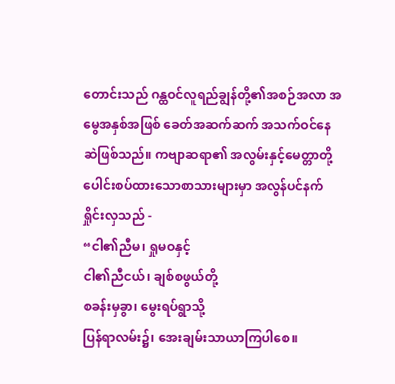တောင်းသည် ဂန္ထဝင်လူရည်ချွန်တို့၏အစဉ်အလာ အမွေအနှစ်အဖြစ် ခေတ်အဆက်ဆက် အသက်ဝင်နေဆဲဖြစ်သည်။ ကဗျာဆရာ၏ အလွမ်းနှင့်မေတ္တာတို့ပေါင်းစပ်ထားသောစာသားများမှာ အလွန်ပင်နက်ရှိုင်းလှသည် -
“ငါ၏ညီမ၊ ရှုမဝနှင့်
ငါ၏ညီငယ်၊ ချစ်စဖွယ်တို့
စခန်းမှခွာ၊ မွေးရပ်ရွာသို့
ပြန်ရာလမ်း၌၊ အေးချမ်းသာယာကြပါစေ။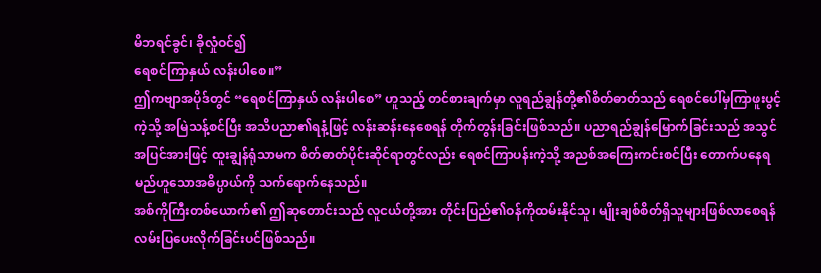မိဘရင်ခွင်၊ ခိုလှုံဝင်၍
ရေစင်ကြာနှယ် လန်းပါစေ။”
ဤကဗျာအပိုဒ်တွင် “ရေစင်ကြာနှယ် လန်းပါစေ” ဟူသည့် တင်စားချက်မှာ လူရည်ချွန်တို့၏စိတ်ဓာတ်သည် ရေစင်ပေါ်မှကြာဖူးပွင့်ကဲ့သို့ အမြဲသန့်စင်ပြီး အသိပညာ၏ရနံ့ဖြင့် လန်းဆန်းနေစေရန် တိုက်တွန်းခြင်းဖြစ်သည်။ ပညာရည်ချွန်မြောက်ခြင်းသည် အသွင်အပြင်အားဖြင့် ထူးချွန်ရုံသာမက စိတ်ဓာတ်ပိုင်းဆိုင်ရာတွင်လည်း ရေစင်ကြာပန်းကဲ့သို့ အညစ်အကြေးကင်းစင်ပြီး တောက်ပနေရမည်ဟူသောအဓိပ္ပာယ်ကို သက်ရောက်နေသည်။
အစ်ကိုကြီးတစ်ယောက်၏ ဤဆုတောင်းသည် လူငယ်တို့အား တိုင်းပြည်၏ဝန်ကိုထမ်းနိုင်သူ၊ မျိုးချစ်စိတ်ရှိသူများဖြစ်လာစေရန် လမ်းပြပေးလိုက်ခြင်းပင်ဖြစ်သည်။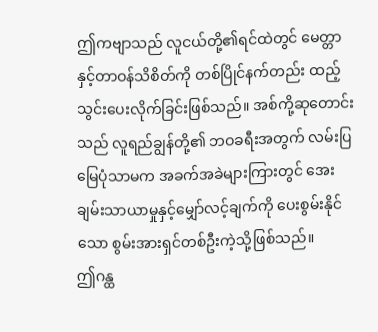ဤကဗျာသည် လူငယ်တို့၏ရင်ထဲတွင် မေတ္တာနှင့်တာဝန်သိစိတ်ကို တစ်ပြိုင်နက်တည်း ထည့်သွင်းပေးလိုက်ခြင်းဖြစ်သည်။ အစ်ကို့ဆုတောင်းသည် လူရည်ချွန်တို့၏ ဘဝခရီးအတွက် လမ်းပြမြေပုံသာမက အခက်အခဲများကြားတွင် အေးချမ်းသာယာမှုနှင့်မျှော်လင့်ချက်ကို ပေးစွမ်းနိုင်သော စွမ်းအားရှင်တစ်ဦးကဲ့သို့ဖြစ်သည်။
ဤဂန္ထ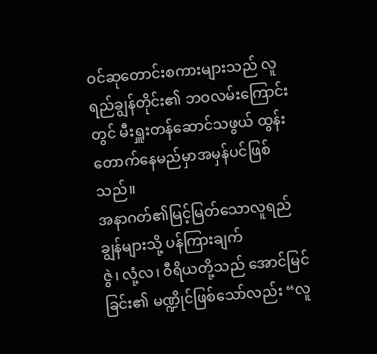ဝင်ဆုတောင်းစကားများသည် လူရည်ချွန်တိုင်း၏ ဘဝလမ်းကြောင်းတွင် မီးရှူးတန်ဆောင်သဖွယ် ထွန်းတောက်နေမည်မှာအမှန်ပင်ဖြစ်သည်။
အနာဂတ်၏မြင့်မြတ်သောလူရည်ချွန်များသို့ ပန်ကြားချက်
ဇွဲ၊ လုံ့လ၊ ဝီရိယတို့သည် အောင်မြင်ခြင်း၏ မဏ္ဍိုင်ဖြစ်သော်လည်း “လူ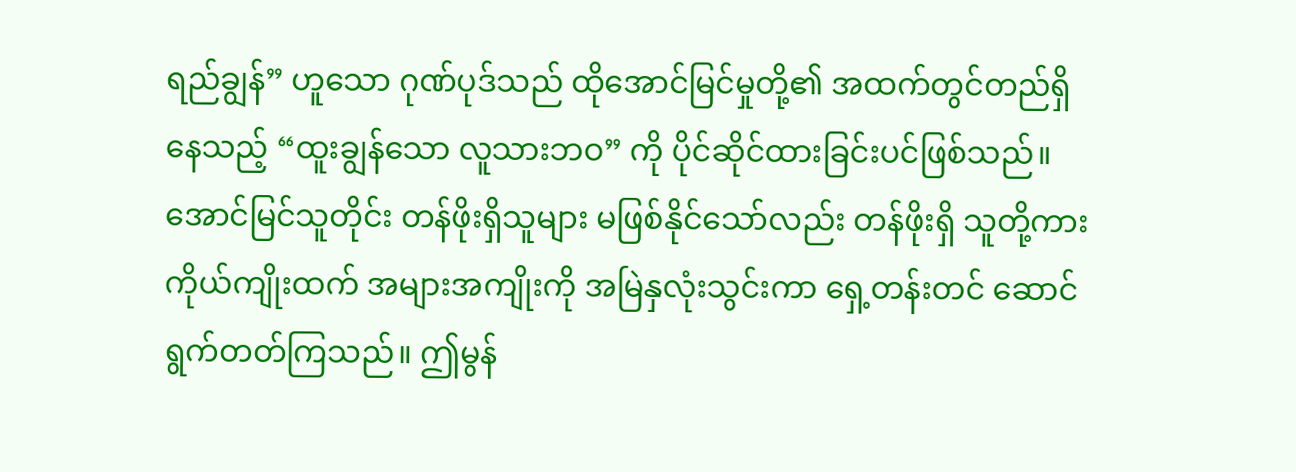ရည်ချွန်” ဟူသော ဂုဏ်ပုဒ်သည် ထိုအောင်မြင်မှုတို့၏ အထက်တွင်တည်ရှိနေသည့် “ထူးချွန်သော လူသားဘဝ” ကို ပိုင်ဆိုင်ထားခြင်းပင်ဖြစ်သည်။ အောင်မြင်သူတိုင်း တန်ဖိုးရှိသူများ မဖြစ်နိုင်သော်လည်း တန်ဖိုးရှိ သူတို့ကား ကိုယ်ကျိုးထက် အများအကျိုးကို အမြဲနှလုံးသွင်းကာ ရှေ့တန်းတင် ဆောင်ရွက်တတ်ကြသည်။ ဤမွန်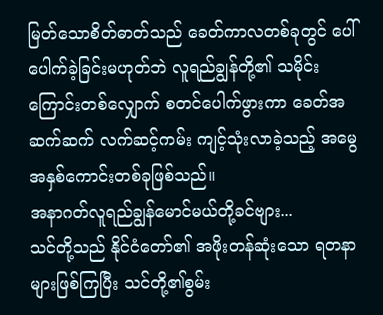မြတ်သောစိတ်ဓာတ်သည် ခေတ်ကာလတစ်ခုတွင် ပေါ်ပေါက်ခဲ့ခြင်းမဟုတ်ဘဲ လူရည်ချွန်တို့၏ သမိုင်းကြောင်းတစ်လျှောက် စတင်ပေါက်ဖွားကာ ခေတ်အဆက်ဆက် လက်ဆင့်ကမ်း ကျင့်သုံးလာခဲ့သည့် အမွေအနှစ်ကောင်းတစ်ခုဖြစ်သည်။
အနာဂတ်လူရည်ချွန်မောင်မယ်တို့ခင်ဗျား...
သင်တို့သည် နိုင်ငံတော်၏ အဖိုးတန်ဆုံးသော ရတနာများဖြစ်ကြပြီး သင်တို့၏စွမ်း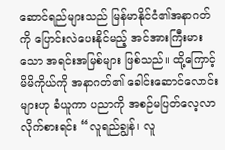ဆောင်ရည်များသည် မြန်မာနိုင်ငံ၏အနာဂတ်ကို ပြောင်းလဲပေးနိုင်မည့် အင်အားကြီးမားသော အရင်းအမြစ်များ ဖြစ်သည်။ ထို့ကြောင့် မိမိကိုယ်ကို အနာဂတ်၏ ခေါင်းဆောင်လောင်းများဟု ခံယူကာ ပညာကို အစဉ်မပြတ်လေ့လာလိုက်စားရင်း “လူရည်ချွန်၊ လူ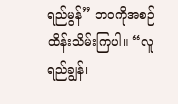ရည်မွန်” ဘဝကိုအစဉ်ထိန်းသိမ်းကြပါ။ “လူရည်ချွန်၊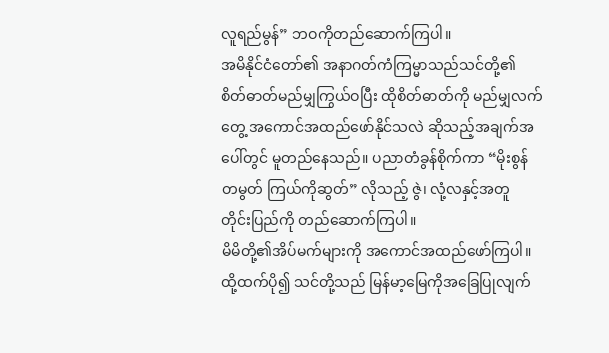လူရည်မွန်” ဘဝကိုတည်ဆောက်ကြပါ။
အမိနိုင်ငံတော်၏ အနာဂတ်ကံကြမ္မာသည်သင်တို့၏ စိတ်ဓာတ်မည်မျှကြွယ်ဝပြီး ထိုစိတ်ဓာတ်ကို မည်မျှလက်တွေ့ အကောင်အထည်ဖော်နိုင်သလဲ ဆိုသည့်အချက်အပေါ်တွင် မူတည်နေသည်။ ပညာတံခွန်စိုက်ကာ “မိုးစွန်တမွတ် ကြယ်ကိုဆွတ်” လိုသည့် ဇွဲ၊ လုံ့လနှင့်အတူ တိုင်းပြည်ကို တည်ဆောက်ကြပါ။
မိမိတို့၏အိပ်မက်များကို အကောင်အထည်ဖော်ကြပါ။ထို့ထက်ပို၍ သင်တို့သည် မြန်မာ့မြေကိုအခြေပြုလျက်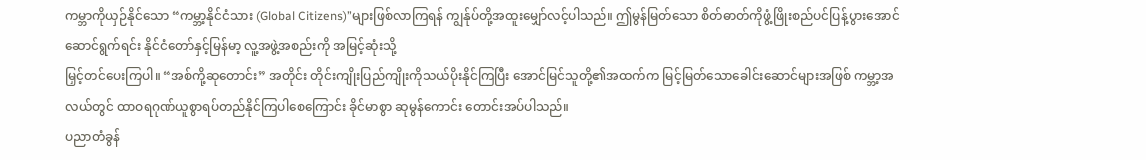ကမ္ဘာကိုယှဉ်နိုင်သော “ကမ္ဘာ့နိုင်ငံသား (Global Citizens)”များဖြစ်လာကြရန် ကျွန်ုပ်တို့အထူးမျှော်လင့်ပါသည်။ ဤမွန်မြတ်သော စိတ်ဓာတ်ကိုဖွံ့ဖြိုးစည်ပင်ပြန့်ပွားအောင် ဆောင်ရွက်ရင်း နိုင်ငံတော်နှင့်မြန်မာ့ လူ့အဖွဲ့အစည်းကို အမြင့်ဆုံးသို့
မြှင့်တင်ပေးကြပါ။ “အစ်ကို့ဆုတောင်း” အတိုင်း တိုင်းကျိုးပြည်ကျိုးကိုသယ်ပိုးနိုင်ကြပြီး အောင်မြင်သူတို့၏အထက်က မြင့်မြတ်သောခေါင်းဆောင်များအဖြစ် ကမ္ဘာ့အလယ်တွင် ထာဝရဂုဏ်ယူစွာရပ်တည်နိုင်ကြပါစေကြောင်း ခိုင်မာစွာ ဆုမွန်ကောင်း တောင်းအပ်ပါသည်။
ပညာတံခွန်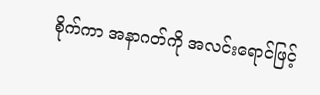စိုက်ကာ အနာဂတ်ကို အလင်းရောင်ဖြင့်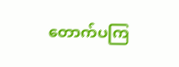တောက်ပကြ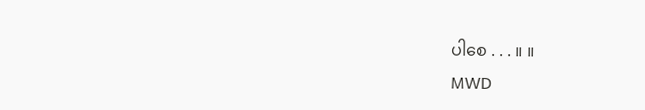ပါစေ . . . ။ ။
MWD